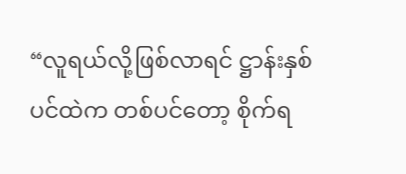“လူရယ်လို့ဖြစ်လာရင် ဋ္ဌာန်းနှစ်ပင်ထဲက တစ်ပင်တော့ စိုက်ရ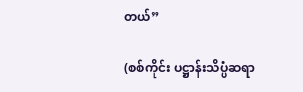တယ်”

(စစ်ကိုင်း ပဋ္ဌာန်းသိပ္ပံဆရာ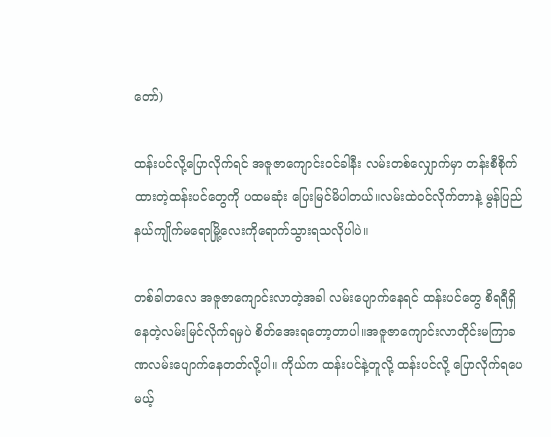တော်)

ထန်းပင်လို့ပြောလိုက်ရင် အဇူဇာကျောင်းဝင်ခါနီး လမ်းတစ်လျှောက်မှာ တန်းစီစိုက်ထားတဲ့ထန်းပင်တွေကို ပထမဆုံး ပြေးမြင်မိပါတယ်။လမ်းထဲဝင်လိုက်တာနဲ့ မွန်ပြည်နယ်ကျိုက်မရောမြို့လေးကိုရောက်သွားရသလိုပါပဲ။

တစ်ခါတလေ အဇူဇာကျောင်းလာတဲ့အခါ လမ်းပျောက်နေရင် ထန်းပင်တွေ စိရရီရှိနေတဲ့လမ်းမြင်လိုက်ရမှပဲ စိတ်အေးရတော့တာပါ။အဇူဇာကျောင်းလာတိုင်းမကြာခဏလမ်းပျောက်နေတတ်လို့ပါ။ ကိုယ်က ထန်းပင်နဲ့တူလို့ ထန်းပင်လို့ ပြောလိုက်ရပေမယ့်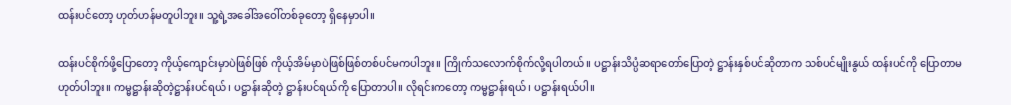ထန်းပင်တော့ ဟုတ်ဟန်မတူပါဘူး။ သူ့ရဲ့အခေါ်အဝေါ်တစ်ခုတော့ ရှိနေမှာပါ။

ထန်းပင်စိုက်ဖို့ပြောတော့ ကိုယ့်ကျောင်းမှာပဲဖြစ်ဖြစ် ကိုယ့်အိမ်မှာပဲဖြစ်ဖြစ်တစ်ပင်မကပါဘူး။ ကြိုက်သလောက်စိုက်လို့ရပါတယ်။ ပဋ္ဌာန်းသိပ္ပံဆရာတော်ပြောတဲ့ ဋ္ဌာန်းနှစ်ပင်ဆိုတာက သစ်ပင်မျိုးနွယ် ထန်းပင်ကို ပြောတာမဟုတ်ပါဘူး။ ကမ္မဋ္ဌာန်းဆိုတဲ့ဋ္ဌာန်းပင်ရယ်၊ ပဋ္ဌာန်းဆိုတဲ့ ဋ္ဌာန်းပင်ရယ်ကို ပြောတာပါ။ လိုရင်းကတော့ ကမ္မဋ္ဌာန်းရယ်၊ ပဋ္ဌာန်းရယ်ပါ။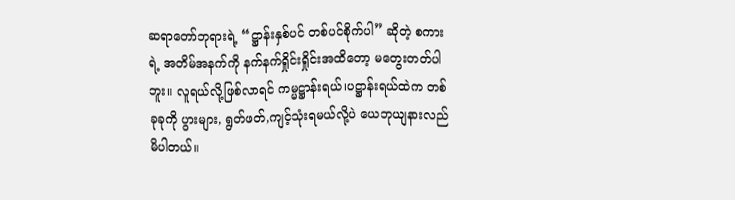ဆရာတော်ဘုရားရဲ့ “ဋ္ဌာန်းနှစ်ပင် တစ်ပင်စိုက်ပါ” ဆိုတဲ့ စကားရဲ့ အတိမ်အနက်ကို နက်နက်ရှိုင်းရှိုင်းအထိတော့ မတွေးတတ်ပါဘူး။ လူရယ်လို့ဖြစ်လာရင် ကမ္မဋ္ဌာန်းရယ်၊ပဋ္ဌာန်းရယ်ထဲက တစ်ခုခုကို ပွားများ, ရွတ်ဖတ်,ကျင့်သုံးရမယ်လို့ပဲ ယေဘုယျနားလည်မိပါတယ်။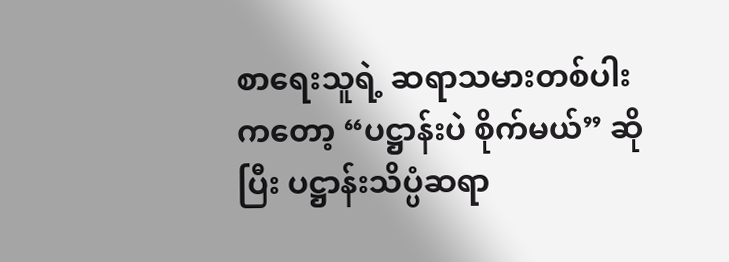စာရေးသူရဲ့ ဆရာသမားတစ်ပါးကတော့ “ပဋ္ဌာန်းပဲ စိုက်မယ်” ဆိုပြီး ပဋ္ဌာန်းသိပ္ပံဆရာ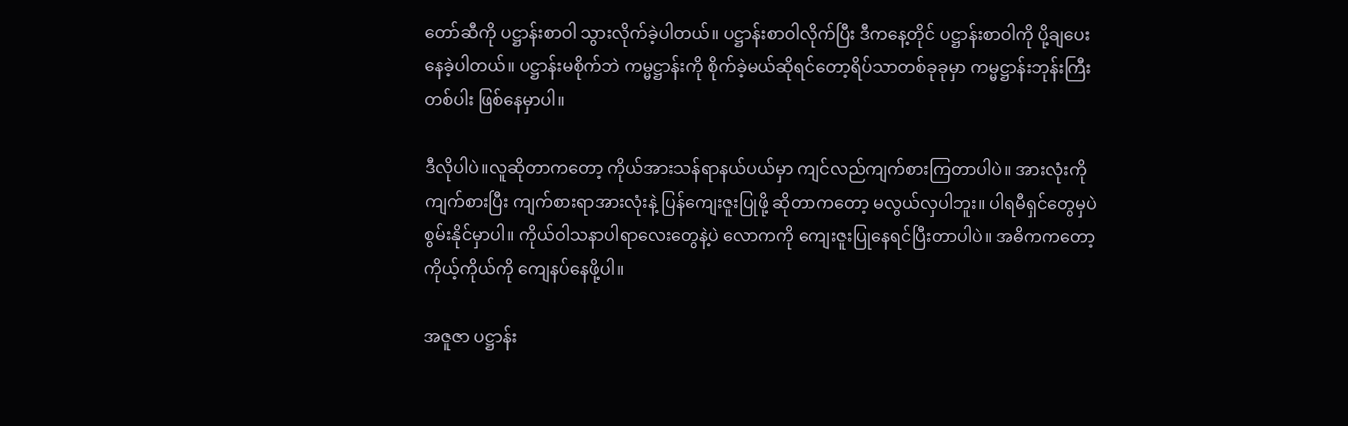တော်ဆီကို ပဋ္ဌာန်းစာဝါ သွားလိုက်ခဲ့ပါတယ်။ ပဋ္ဌာန်းစာဝါလိုက်ပြီး ဒီကနေ့တိုင် ပဋ္ဌာန်းစာဝါကို ပို့ချပေးနေခဲ့ပါတယ်။ ပဋ္ဌာန်းမစိုက်ဘဲ ကမ္မဋ္ဌာန်းကို စိုက်ခဲ့မယ်ဆိုရင်တော့ရိပ်သာတစ်ခုခုမှာ ကမ္မဋ္ဌာန်းဘုန်းကြီးတစ်ပါး ဖြစ်နေမှာပါ။

ဒီလိုပါပဲ။လူဆိုတာကတော့ ကိုယ်အားသန်ရာနယ်ပယ်မှာ ကျင်လည်ကျက်စားကြတာပါပဲ။ အားလုံးကို ကျက်စားပြီး ကျက်စားရာအားလုံးနဲ့ ပြန်ကျေးဇူးပြုဖို့ ဆိုတာကတော့ မလွယ်လှပါဘူး။ ပါရမီရှင်တွေမှပဲစွမ်းနိုင်မှာပါ။ ကိုယ်ဝါသနာပါရာလေးတွေနဲ့ပဲ လောကကို ကျေးဇူးပြုနေရင်ပြီးတာပါပဲ။ အဓိကကတော့ ကိုယ့်ကိုယ်ကို ကျေနပ်နေဖို့ပါ။

အဇူဇာ ပဋ္ဌာန်း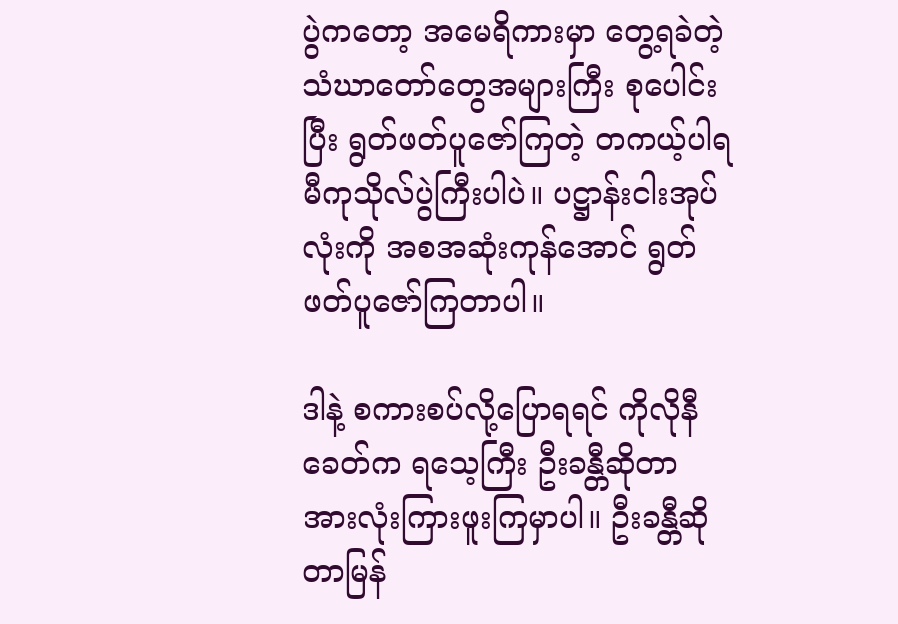ပွဲကတော့ အမေရိကားမှာ တွေ့ရခဲတဲ့ သံဃာတော်တွေအများကြီး စုပေါင်းပြီး ရွတ်ဖတ်ပူဇော်ကြတဲ့ တကယ့်ပါရမီကုသိုလ်ပွဲကြီးပါပဲ။ ပဋ္ဌာန်းငါးအုပ်လုံးကို အစအဆုံးကုန်အောင် ရွတ်ဖတ်ပူဇော်ကြတာပါ။

ဒါနဲ့ စကားစပ်လို့ပြောရရင် ကိုလိုနီခေတ်က ရသေ့ကြီး ဦးခန္တီဆိုတာ အားလုံးကြားဖူးကြမှာပါ။ ဦးခန္တီဆိုတာမြန်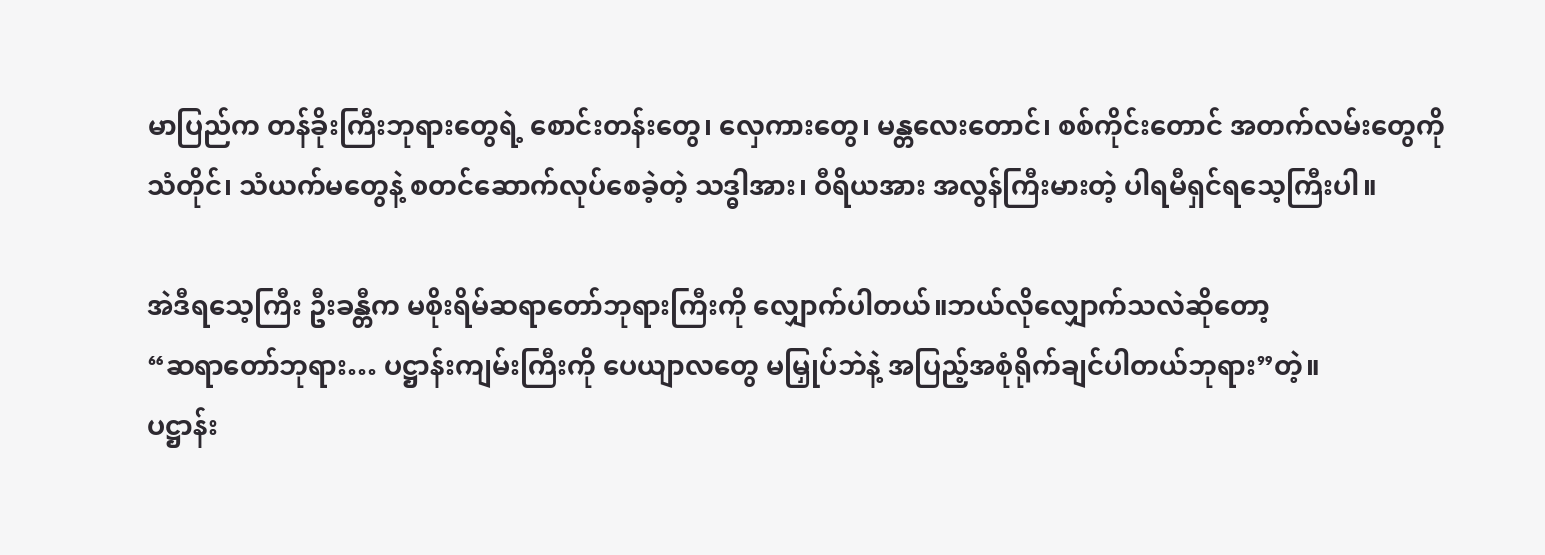မာပြည်က တန်ခိုးကြီးဘုရားတွေရဲ့ စောင်းတန်းတွေ၊ လှေကားတွေ၊ မန္တလေးတောင်၊ စစ်ကိုင်းတောင် အတက်လမ်းတွေကို သံတိုင်၊ သံယက်မတွေနဲ့ စတင်ဆောက်လုပ်စေခဲ့တဲ့ သဒ္ဓါအား၊ ဝီရိယအား အလွန်ကြီးမားတဲ့ ပါရမီရှင်ရသေ့ကြီးပါ။

အဲဒီရသေ့ကြီး ဦးခန္တီက မစိုးရိမ်ဆရာတော်ဘုရားကြီးကို လျှောက်ပါတယ်။ဘယ်လိုလျှောက်သလဲဆိုတော့
“ဆရာတော်ဘုရား… ပဋ္ဌာန်းကျမ်းကြီးကို ပေယျာလတွေ မမြှုပ်ဘဲနဲ့ အပြည့်အစုံရိုက်ချင်ပါတယ်ဘုရား”တဲ့။
ပဋ္ဌာန်း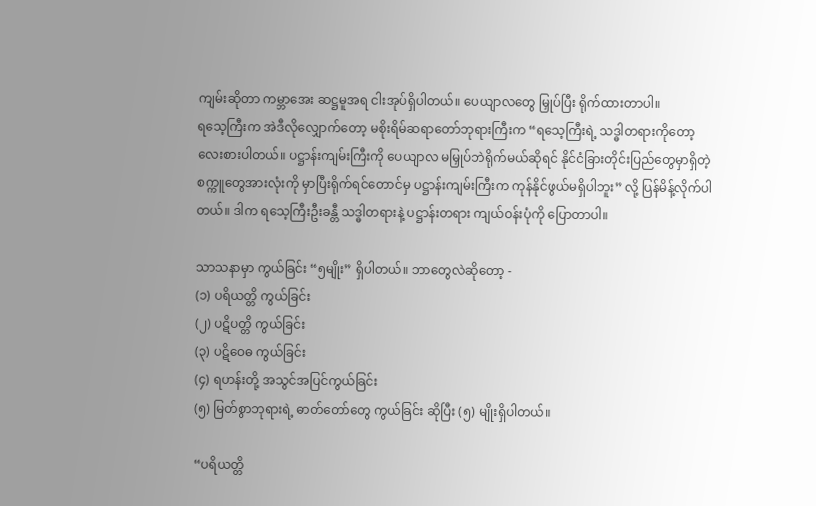ကျမ်းဆိုတာ ကမ္ဘာအေး ဆဋ္ဌမူအရ ငါးအုပ်ရှိပါတယ်။ ပေယျာလတွေ မြှုပ်ပြီး ရိုက်ထားတာပါ။
ရသေ့ကြီးက အဲဒီလိုလျှောက်တော့ မစိုးရိမ်ဆရာတော်ဘုရားကြီးက “ရသေ့ကြီးရဲ့ သဒ္ဓါတရားကိုတော့
လေးစားပါတယ်။ ပဋ္ဌာန်းကျမ်းကြီးကို ပေယျာလ မမြှုပ်ဘဲရိုက်မယ်ဆိုရင် နိုင်ငံခြားတိုင်းပြည်တွေမှာရှိတဲ့
စက္ကူတွေအားလုံးကို မှာပြီးရိုက်ရင်တောင်မှ ပဋ္ဌာန်းကျမ်းကြီးက ကုန်နိုင်ဖွယ်မရှိပါဘူး” လို့ ပြန်မိန့်လိုက်ပါ
တယ်။ ဒါက ရသေ့ကြီးဦးခန္တီ သဒ္ဓါတရားနဲ့ ပဋ္ဌာန်းတရား ကျယ်ဝန်းပုံကို ပြောတာပါ။

သာသနာမှာ ကွယ်ခြင်း “၅မျိုး” ရှိပါတယ်။ ဘာတွေလဲဆိုတော့ -
(၁) ပရိယတ္တိ ကွယ်ခြင်း
(၂) ပဋိပတ္တိ ကွယ်ခြင်း
(၃) ပဋိဝေဓ ကွယ်ခြင်း
(၄) ရဟန်းတို့ အသွင်အပြင်ကွယ်ခြင်း
(၅) မြတ်စွာဘုရားရဲ့ ဓာတ်တော်တွေ ကွယ်ခြင်း ဆိုပြီး (၅) မျိုးရှိပါတယ်။

“ပရိယတ္တိ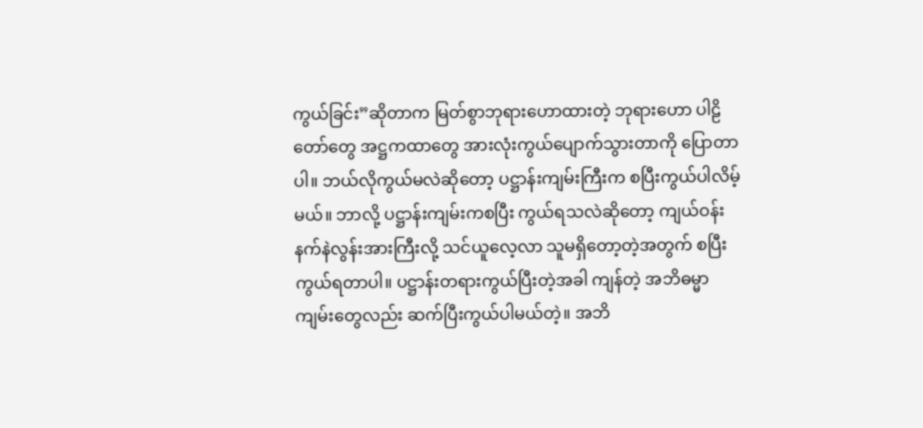ကွယ်ခြင်း”ဆိုတာက မြတ်စွာဘုရားဟောထားတဲ့ ဘုရားဟော ပါဠိတော်တွေ အဋ္ဌကထာတွေ အားလုံးကွယ်ပျောက်သွားတာကို ပြောတာပါ။ ဘယ်လိုကွယ်မလဲဆိုတော့ ပဋ္ဌာန်းကျမ်းကြီးက စပြီးကွယ်ပါလိမ့်မယ်။ ဘာလို့ ပဋ္ဌာန်းကျမ်းကစပြီး ကွယ်ရသလဲဆိုတော့ ကျယ်ဝန်းနက်နဲလွန်းအားကြီးလို့ သင်ယူလေ့လာ သူမရှိတော့တဲ့အတွက် စပြီး ကွယ်ရတာပါ။ ပဋ္ဌာန်းတရားကွယ်ပြီးတဲ့အခါ ကျန်တဲ့ အဘိဓမ္မာကျမ်းတွေလည်း ဆက်ပြီးကွယ်ပါမယ်တဲ့။ အဘိ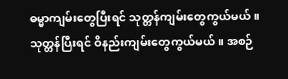ဓမ္မာကျမ်းတွေပြီးရင် သုတ္တန်ကျမ်းတွေကွယ်မယ်။ သုတ္တန်ပြီးရင် ဝိနည်းကျမ်းတွေကွယ်မယ်။ အစဉ်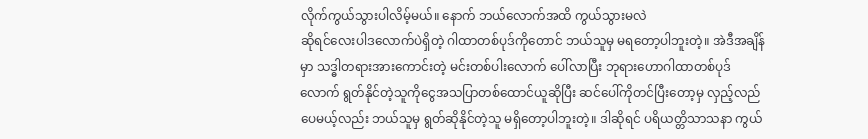လိုက်ကွယ်သွားပါလိမ့်မယ်။ နောက် ဘယ်လောက်အထိ ကွယ်သွားမလဲ
ဆိုရင်လေးပါဒလောက်ပဲရှိတဲ့ ဂါထာတစ်ပုဒ်ကိုတောင် ဘယ်သူမှ မရတော့ပါဘူးတဲ့။ အဲဒီအချိန်မှာ သဒ္ဓါတရားအားကောင်းတဲ့ မင်းတစ်ပါးလောက် ပေါ်လာပြီး ဘုရားဟောဂါထာတစ်ပုဒ်လောက် ရွတ်နိုင်တဲ့သူကိုငွေအသပြာတစ်ထောင်ယူဆိုပြီး ဆင်ပေါ်ကိုတင်ပြီးတော့မှ လှည့်လည်ပေမယ့်လည်း ဘယ်သူမှ ရွတ်ဆိုနိုင်တဲ့သူ မရှိတော့ပါဘူးတဲ့။ ဒါဆိုရင် ပရိယတ္တိသာသနာ ကွယ်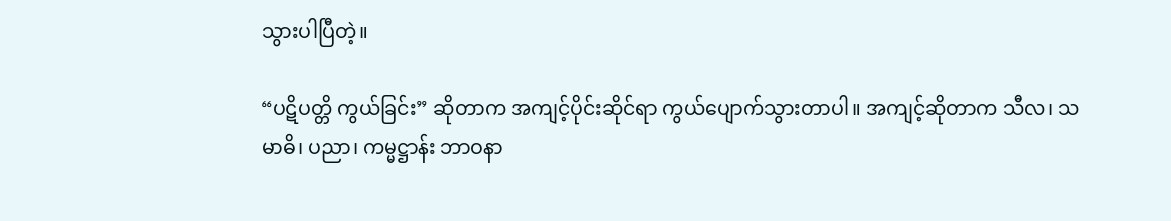သွားပါပြီတဲ့။

“ပဋိပတ္တိ ကွယ်ခြင်း” ဆိုတာက အကျင့်ပိုင်းဆိုင်ရာ ကွယ်ပျောက်သွားတာပါ။ အကျင့်ဆိုတာက သီလ၊ သမာဓိ၊ ပညာ၊ ကမ္မဋ္ဌာန်း ဘာဝနာ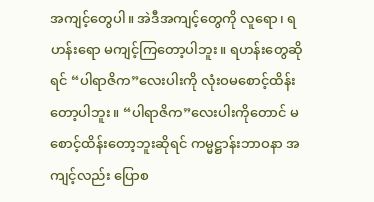အကျင့်တွေပါ။ အဲဒီအကျင့်တွေကို လူရော၊ ရဟန်းရော မကျင့်ကြတော့ပါဘူး။ ရဟန်းတွေဆိုရင် “ပါရာဇိက”လေးပါးကို လုံးဝမစောင့်ထိန်းတော့ပါဘူး။ “ပါရာဇိက”လေးပါးကိုတောင် မစောင့်ထိန်းတော့ဘူးဆိုရင် ကမ္မဋ္ဌာန်းဘာဝနာ အကျင့်လည်း ပြောစ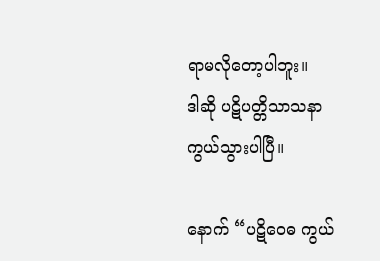ရာမလိုတော့ပါဘူး။
ဒါဆို ပဋိပတ္တိသာသနာ ကွယ်သွားပါပြီ။

နောက် “ပဋိဝေဓ ကွယ်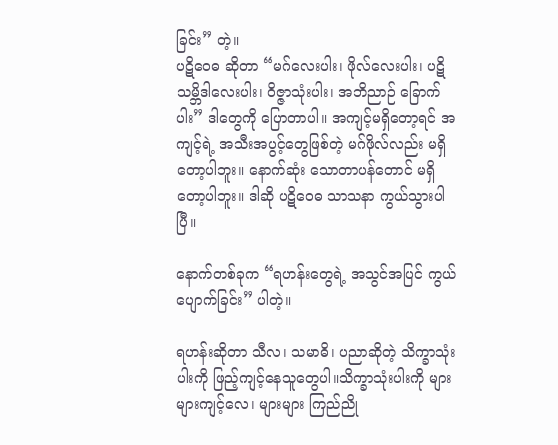ခြင်း” တဲ့။
ပဋိဝေဓ ဆိုတာ “မဂ်လေးပါး၊ ဖိုလ်လေးပါး၊ ပဋိသမ္ဘိဒါလေးပါး၊ ဝိဇ္ဇာသုံးပါး၊ အဘိညာဉ် ခြောက်ပါး” ဒါတွေကို ပြောတာပါ။ အကျင့်မရှိတော့ရင် အကျင့်ရဲ့ အသီးအပွင့်တွေဖြစ်တဲ့ မဂ်ဖိုလ်လည်း မရှိတော့ပါဘူး။ နောက်ဆုံး သောတာပန်တောင် မရှိတော့ပါဘူး။ ဒါဆို ပဋိဝေဓ သာသနာ ကွယ်သွားပါပြီ။

နောက်တစ်ခုက “ရဟန်းတွေရဲ့ အသွင်အပြင် ကွယ်ပျောက်ခြင်း” ပါတဲ့။

ရဟန်းဆိုတာ သီလ၊ သမာဓိ၊ ပညာဆိုတဲ့ သိက္ခာသုံးပါးကို ဖြည့်ကျင့်နေသူတွေပါ။သိက္ခာသုံးပါးကို များများကျင့်လေ၊ များများ ကြည်ညို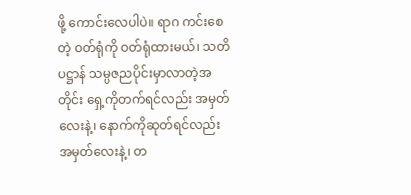ဖို့ ကောင်းလေပါပဲ။ ရာဂ ကင်းစေတဲ့ ဝတ်ရုံကို ဝတ်ရုံထားမယ်၊ သတိပဋ္ဌာန် သမ္ပဇညပိုင်းမှာလာတဲ့အတိုင်း ရှေ့ကိုတက်ရင်လည်း အမှတ်လေးနဲ့၊ နောက်ကိုဆုတ်ရင်လည်း အမှတ်လေးနဲ့၊ တ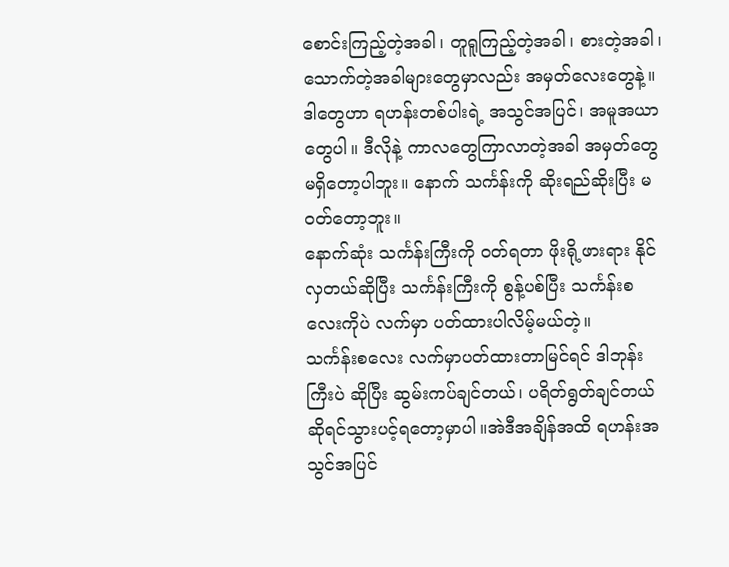စောင်းကြည့်တဲ့အခါ၊ တူရူကြည့်တဲ့အခါ၊ စားတဲ့အခါ၊ သောက်တဲ့အခါများတွေမှာလည်း အမှတ်လေးတွေနဲ့။ ဒါတွေဟာ ရဟန်းတစ်ပါးရဲ့ အသွင်အပြင်၊ အမူအယာတွေပါ။ ဒီလိုနဲ့ ကာလတွေကြာလာတဲ့အခါ အမှတ်တွေ မရှိတော့ပါဘူး။ နောက် သင်္ကန်းကို ဆိုးရည်ဆိုးပြီး မဝတ်တော့ဘူး။
နောက်ဆုံး သင်္ကန်းကြီးကို ဝတ်ရတာ ဖိုးရို့ဖားရား နိုင်လှတယ်ဆိုပြီး သင်္ကန်းကြီးကို စွန့်ပစ်ပြီး သင်္ကန်းစလေးကိုပဲ လက်မှာ ပတ်ထားပါလိမ့်မယ်တဲ့။
သင်္ကန်းစလေး လက်မှာပတ်ထားတာမြင်ရင် ဒါဘုန်းကြီးပဲ ဆိုပြီး ဆွမ်းကပ်ချင်တယ်၊ ပရိတ်ရွတ်ချင်တယ်ဆိုရင်သွားပင့်ရတော့မှာပါ။အဲဒီအချိန်အထိ ရဟန်းအသွင်အပြင်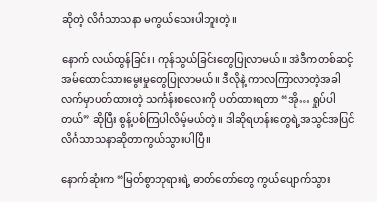ဆိုတဲ့ လိင်္ဂသာသနာ မကွယ်သေးပါဘူးတဲ့။

နောက် လယ်ထွန်ခြင်း၊ ကုန်သွယ်ခြင်းတွေပြုလာမယ်။ အဲဒီကတစ်ဆင့်အမ်ထောင်သားမွေးမှုတွေပြုလာမယ်။ ဒီလိုနဲ့ ကာလကြာလာတဲ့အခါ လက်မှာပတ်ထားတဲ့ သင်္ကန်းစလေးကို ပတ်ထားရတာ “အို… ရှုပ်ပါတယ်” ဆိုပြီး စွန့်ပစ်ကြပါလိမ့်မယ်တဲ့။ ဒါဆိုရဟန်းတွေရဲ့အသွင်အပြင် လိင်္ဂသာသနာဆိုတာကွယ်သွားပါပြီ။

နောက်ဆုံးက “မြတ်စွာဘုရားရဲ့ ဓာတ်တော်တွေ ကွယ်ပျောက်သွား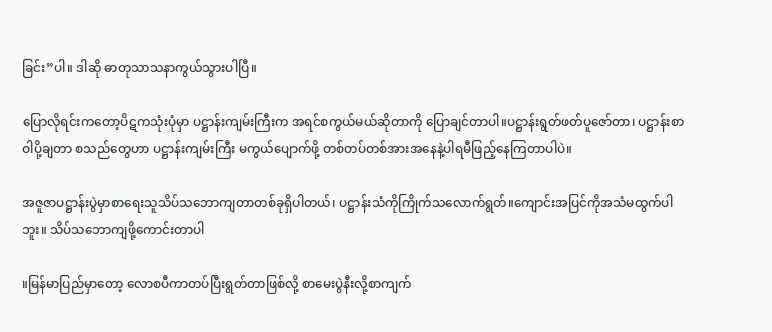ခြင်း”ပါ။ ဒါဆို ဓာတုသာသနာကွယ်သွားပါပြီ။

ပြောလိုရင်းကတော့ပိဋကသုံးပုံမှာ ပဋ္ဌာန်းကျမ်းကြီးက အရင်စကွယ်မယ်ဆိုတာကို ပြောချင်တာပါ။ပဋ္ဌာန်းရွတ်ဖတ်ပူဇော်တာ၊ ပဋ္ဌာန်းစာဝါပို့ချတာ စသည်တွေဟာ ပဋ္ဌာန်းကျမ်းကြီး မကွယ်ပျောက်ဖို့ တစ်တပ်တစ်အားအနေနဲ့ပါရမီဖြည့်နေကြတာပါပဲ။

အဇူဇာပဋ္ဌာန်းပွဲမှာစာရေးသူသိပ်သဘောကျတာတစ်ခုရှိပါတယ်၊ ပဋ္ဌာန်းသံကိုကြိုက်သလောက်ရွတ်။ကျောင်းအပြင်ကိုအသံမထွက်ပါဘူး။ သိပ်သဘောကျဖို့ကောင်းတာပါ

။မြန်မာပြည်မှာတော့ လောစပီကာတပ်ပြီးရွတ်တာဖြစ်လို့ စာမေးပွဲနီးလို့စာကျက်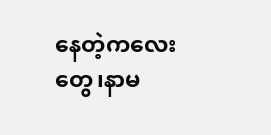နေတဲ့ကလေးတွေ၊နာမ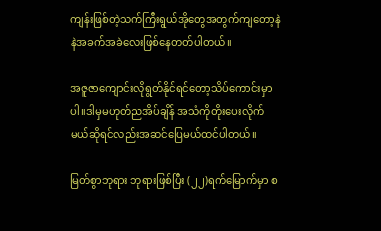ကျန်းဖြစ်တဲ့သက်ကြီးရွယ်အိုတွေအတွက်ကျတော့နဲနဲအခက်အခဲလေးဖြစ်နေတတ်ပါတယ်။

အဇူဇာကျောင်းလိုရွတ်နိုင်ရင်တော့သိပ်ကောင်းမှာပါ။ဒါမှမဟုတ်ညအိပ်ချိန် အသံကိုတိုးပေးလိုက်မယ်ဆိုရင်လည်းအဆင်ပြေမယ်ထင်ပါတယ်။

မြတ်စွာဘုရား ဘုရားဖြစ်ပြီး (၂၂)ရက်မြောက်မှာ စ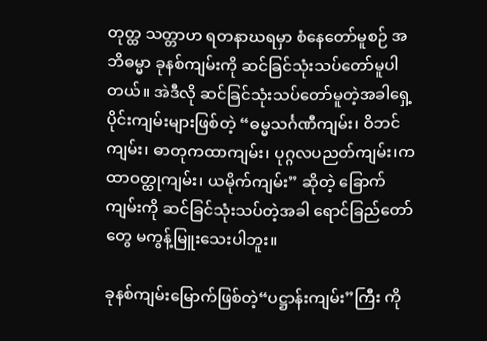တုတ္ထ သတ္တာဟ ရတနာဃရမှာ စံနေတော်မူစဉ် အဘိဓမ္မာ ခုနစ်ကျမ်းကို ဆင်ခြင်သုံးသပ်တော်မူပါတယ်။ အဲဒီလို ဆင်ခြင်သုံးသပ်တော်မူတဲ့အခါရှေ့ပိုင်းကျမ်းများဖြစ်တဲ့ “ဓမ္မသင်္ဂဏီကျမ်း၊ ဝိဘင်ကျမ်း၊ ဓာတုကထာကျမ်း၊ ပုဂ္ဂလပညတ်ကျမ်း၊ကထာဝတ္ထုကျမ်း၊ ယမိုက်ကျမ်း” ဆိုတဲ့ ခြောက်ကျမ်းကို ဆင်ခြင်သုံးသပ်တဲ့အခါ ရောင်ခြည်တော်တွေ မကွန့်မြူးသေးပါဘူး။

ခုနစ်ကျမ်းမြောက်ဖြစ်တဲ့“ပဋ္ဌာန်းကျမ်း”ကြီး ကို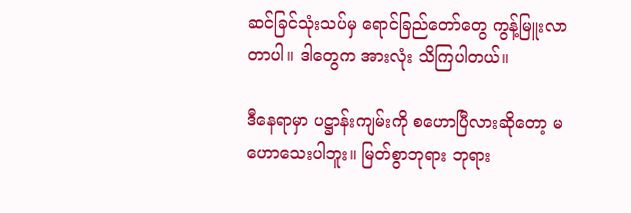ဆင်ခြင်သုံးသပ်မှ ရောင်ခြည်တော်တွေ ကွန့်မြူးလာတာပါ။ ဒါတွေက အားလုံး သိကြပါတယ်။

ဒီနေရာမှာ ပဋ္ဌာန်းကျမ်းကို စဟောပြီလားဆိုတော့ မဟောသေးပါဘူး။ မြတ်စွာဘုရား ဘုရား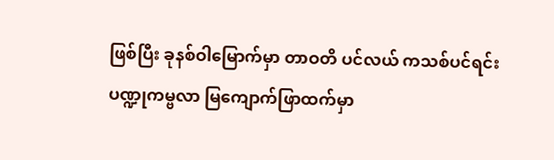ဖြစ်ပြီး ခုနစ်ဝါမြောက်မှာ တာဝတိ ပင်လယ် ကသစ်ပင်ရင်း ပဏ္ဍုကမ္ဗလာ မြကျောက်ဖြာထက်မှာ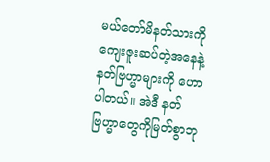မယ်တော်မိနတ်သားကို ကျေးဇူးဆပ်တဲ့အနေနဲ့ နတ်ဗြဟ္မာများကို ဟောပါတယ်။ အဲဒီ နတ်ဗြဟ္မာတွေကိုမြတ်စွာဘု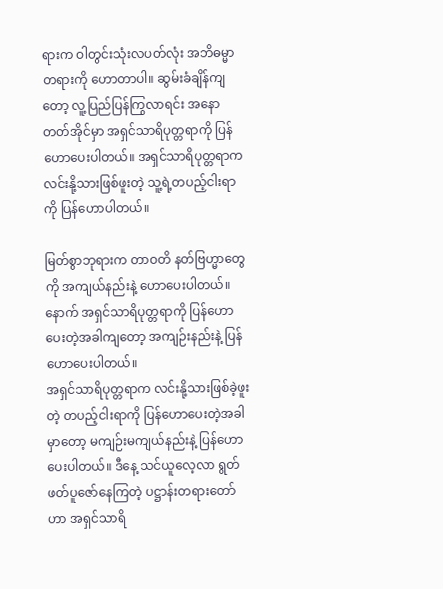ရားက ဝါတွင်းသုံးလပတ်လုံး အဘိဓမ္မာတရားကို ဟောတာပါ။ ဆွမ်းခံချိန်ကျတော့ လူ့ပြည်ပြန်ကြွလာရင်း အနောတတ်အိုင်မှာ အရှင်သာရိပုတ္တရာကို ပြန်ဟောပေးပါတယ်။ အရှင်သာရိပုတ္တရာက လင်းနို့သားဖြစ်ဖူးတဲ့ သူ့ရဲ့တပည့်ငါးရာကို ပြန်ဟောပါတယ်။

မြတ်စွာဘုရားက တာဝတိ နတ်ဗြဟ္မာတွေကို အကျယ်နည်းနဲ့ ဟောပေးပါတယ်။ နောက် အရှင်သာရိပုတ္တရာကို ပြန်ဟောပေးတဲ့အခါကျတော့ အကျဉ်းနည်းနဲ့ ပြန်ဟောပေးပါတယ်။
အရှင်သာရိပုတ္တရာက လင်းနို့သားဖြစ်ခဲ့ဖူးတဲ့ တပည့်ငါးရာကို ပြန်ဟောပေးတဲ့အခါမှာတော့ မကျဉ်းမကျယ်နည်းနဲ့ ပြန်ဟောပေးပါတယ်။ ဒီနေ့ သင်ယူလေ့လာ ရွတ်ဖတ်ပူဇော်နေကြတဲ့ ပဋ္ဌာန်းတရားတော်ဟာ အရှင်သာရိ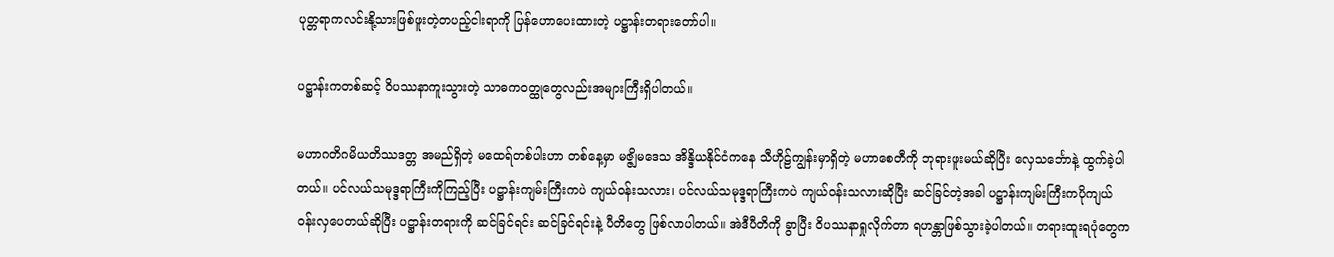ပုတ္တရာကလင်းနို့သားဖြစ်ဖူးတဲ့တပည့်ငါးရာကို ပြန်ဟောပေးထားတဲ့ ပဋ္ဌာန်းတရားတော်ပါ။

ပဋ္ဌာန်းကတစ်ဆင့် ၀ိပဿနာကူးသွားတဲ့ သာဓကဝတ္ထုတွေလည်းအများကြီးရှိပါတယ်။

မဟာဂတိဂမိယတိဿဒတ္တ အမည်ရှိတဲ့ မထေရ်တစ်ပါးဟာ တစ်နေ့မှာ မဇ္ဇျိမဒေသ အိန္ဒိယနိုင်ငံကနေ သီဟိုဠ်ကျွန်းမှာရှိတဲ့ မဟာစေတီကို ဘုရားဖူးမယ်ဆိုပြီး လှေသင်္ဘောနဲ့ ထွက်ခဲ့ပါတယ်။ ပင်လယ်သမုဒ္ဒရာကြီးကိုကြည့်ပြီး ပဋ္ဌာန်းကျမ်းကြီးကပဲ ကျယ်ဝန်းသလား၊ ပင်လယ်သမုဒ္ဒရာကြီးကပဲ ကျယ်ဝန်းသလားဆိုပြီး ဆင်ခြင်တဲ့အခါ ပဋ္ဌာန်းကျမ်းကြီးကပိုကျယ်ဝန်းလှပေတယ်ဆိုပြီး ပဋ္ဌာန်းတရားကို ဆင်ခြင်ရင်း ဆင်ခြင်ရင်းနဲ့ ပီတိတွေ ဖြစ်လာပါတယ်။ အဲဒီပီတိကို ခွာပြီး ဝိပဿနာရှုလိုက်တာ ရဟန္တာဖြစ်သွားခဲ့ပါတယ်။ တရားထူးရပုံတွေက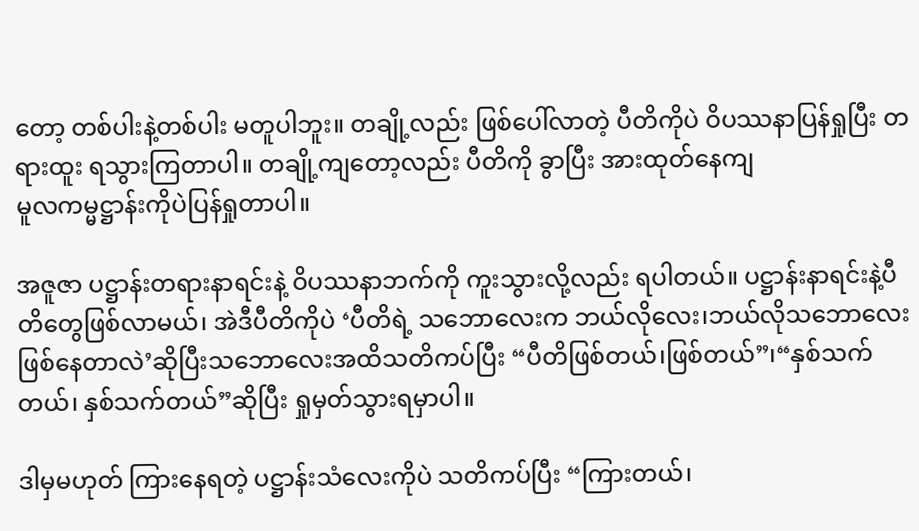တော့ တစ်ပါးနဲ့တစ်ပါး မတူပါဘူး။ တချို့လည်း ဖြစ်ပေါ်လာတဲ့ ပီတိကိုပဲ ဝိပဿနာပြန်ရှုပြီး တရားထူး ရသွားကြတာပါ။ တချို့ကျတော့လည်း ပီတိကို ခွာပြီး အားထုတ်နေကျ
မူလကမ္မဋ္ဌာန်းကိုပဲပြန်ရှုတာပါ။

အဇူဇာ ပဋ္ဌာန်းတရားနာရင်းနဲ့ ဝိပဿနာဘက်ကို ကူးသွားလို့လည်း ရပါတယ်။ ပဋ္ဌာန်းနာရင်းနဲ့ပီတိတွေဖြစ်လာမယ်၊ အဲဒီပီတိကိုပဲ ‘ပီတိရဲ့ သဘောလေးက ဘယ်လိုလေး၊ဘယ်လိုသဘောလေးဖြစ်နေတာလဲ’ဆိုပြီးသဘောလေးအထိသတိကပ်ပြီး “ပီတိဖြစ်တယ်၊ဖြစ်တယ်”၊“နှစ်သက်တယ်၊ နှစ်သက်တယ်”ဆိုပြီး ရှုမှတ်သွားရမှာပါ။

ဒါမှမဟုတ် ကြားနေရတဲ့ ပဋ္ဌာန်းသံလေးကိုပဲ သတိကပ်ပြီး “ကြားတယ်၊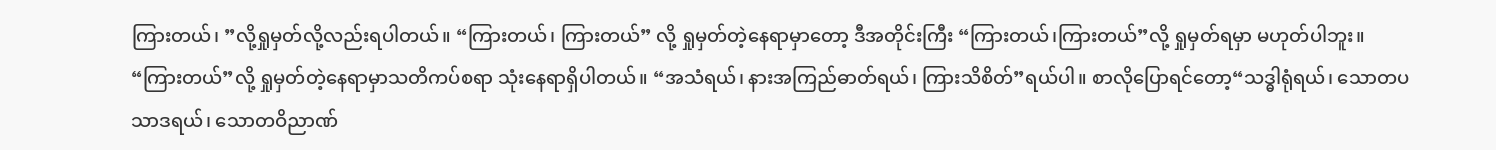ကြားတယ်၊ ”လို့ရှုမှတ်လို့လည်းရပါတယ်။ “ကြားတယ်၊ ကြားတယ်” လို့ ရှုမှတ်တဲ့နေရာမှာတော့ ဒီအတိုင်းကြီး “ကြားတယ်၊ကြားတယ်”လို့ ရှုမှတ်ရမှာ မဟုတ်ပါဘူး။ “ကြားတယ်”လို့ ရှုမှတ်တဲ့နေရာမှာသတိကပ်စရာ သုံးနေရာရှိပါတယ်။ “အသံရယ်၊ နားအကြည်ဓာတ်ရယ်၊ ကြားသိစိတ်”ရယ်ပါ။ စာလိုပြောရင်တော့“သဒ္ဓါရုံရယ်၊ သောတပသာဒရယ်၊ သောတဝိညာဏ်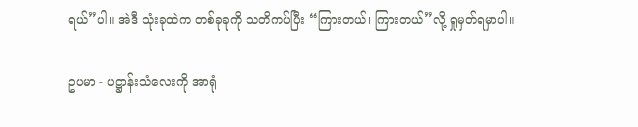ရယ်”ပါ။ အဲဒီ သုံးခုထဲက တစ်ခုခုကို သတိကပ်ပြီး “ကြားတယ်၊ ကြားတယ်”လို့ ရှုမှတ်ရမှာပါ။

ဥပမာ - ပဋ္ဌာန်းသံလေးကို အာရုံ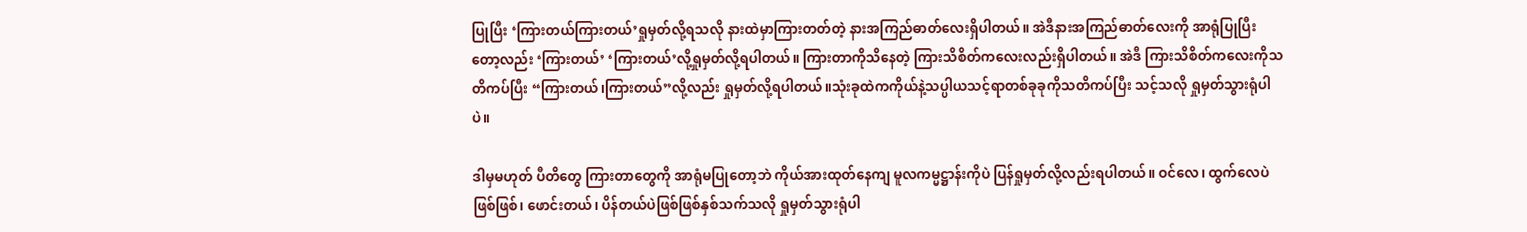ပြုပြီး ‘ကြားတယ်ကြားတယ်’ရှုမှတ်လို့ရသလို နားထဲမှာကြားတတ်တဲ့ နားအကြည်ဓာတ်လေးရှိပါတယ်။ အဲဒီနားအကြည်ဓာတ်လေးကို အာရုံပြုပြီးတော့လည်း ‘ကြားတယ်’ ‘ကြားတယ်’လို့ရှုမှတ်လို့ရပါတယ်။ ကြားတာကိုသိနေတဲ့ ကြားသိစိတ်ကလေးလည်းရှိပါတယ်။ အဲဒီ ကြားသိစိတ်ကလေးကိုသတိကပ်ပြီး “ကြားတယ်၊ကြားတယ်”လို့လည်း ရှုမှတ်လို့ရပါတယ်။သုံးခုထဲကကိုယ်နဲ့သပ္ပါယသင့်ရာတစ်ခုခုကိုသတိကပ်ပြီး သင့်သလို ရှုမှတ်သွားရုံပါပဲ။

ဒါမှမဟုတ် ပီတိတွေ ကြားတာတွေကို အာရုံမပြုတော့ဘဲ ကိုယ်အားထုတ်နေကျ မူလကမ္မဋ္ဌာန်းကိုပဲ ပြန်ရှုမှတ်လို့လည်းရပါတယ်။ ဝင်လေ၊ ထွက်လေပဲဖြစ်ဖြစ်၊ ဖောင်းတယ်၊ ပိန်တယ်ပဲဖြစ်ဖြစ်နှစ်သက်သလို ရှုမှတ်သွားရုံပါ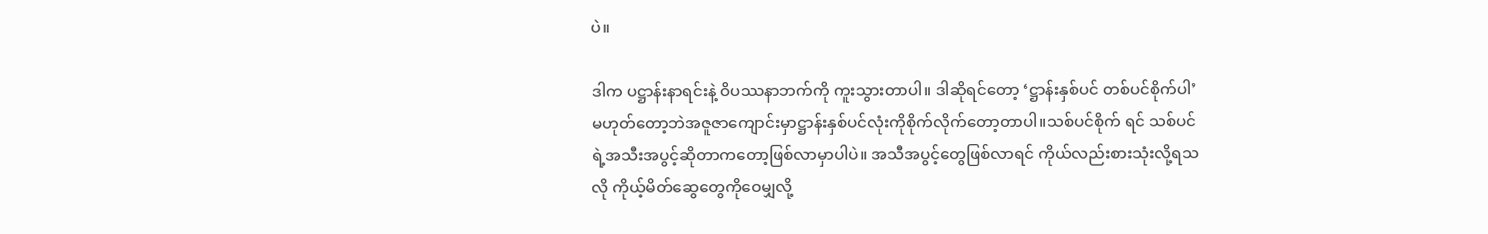ပဲ။

ဒါက ပဋ္ဌာန်းနာရင်းနဲ့ ဝိပဿနာဘက်ကို ကူးသွားတာပါ။ ဒါဆိုရင်တော့ ‘ဋ္ဌာန်းနှစ်ပင် တစ်ပင်စိုက်ပါ’ မဟုတ်တော့ဘဲအဇူဇာကျောင်းမှာဋ္ဌာန်းနှစ်ပင်လုံးကိုစိုက်လိုက်တော့တာပါ။သစ်ပင်စိုက် ရင် သစ်ပင်ရဲ့အသီးအပွင့်ဆိုတာကတော့ဖြစ်လာမှာပါပဲ။ အသီအပွင့်တွေဖြစ်လာရင် ကိုယ်လည်းစားသုံးလို့ရသလို ကိုယ့်မိတ်ဆွေတွေကိုဝေမျှလို့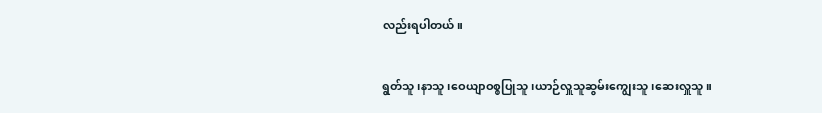လည်းရပါတယ်။

ရွတ်သူ၊နာသူ၊ဝေယျာဝစ္စပြုသူ၊ယာဉ်လှူသူဆွမ်းကျွေးသူ၊ဆေးလှူသူ။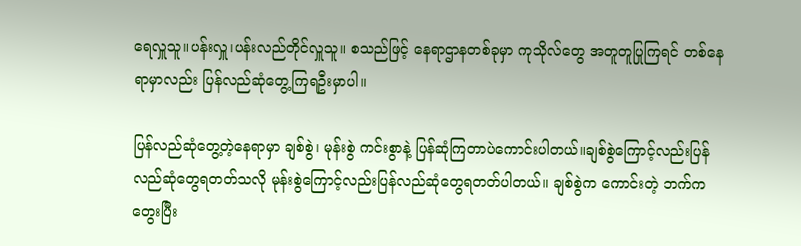ရေလှူသူ။ပန်းလှူ၊ပန်းလည်တိုင်လှူသူ။ စသည်ဖြင့် နေရာဌာနတစ်ခုမှာ ကုသိုလ်တွေ အတူတူပြုကြရင် တစ်နေရာမှာလည်း ပြန်လည်ဆုံတွေ့ကြရဦးမှာပါ။

ပြန်လည်ဆုံတွေ့တဲ့နေရာမှာ ချစ်စွဲ၊ မုန်းစွဲ ကင်းစွာနဲ့ ပြန်ဆုံကြတာပဲကောင်းပါတယ်။ချစ်စွဲကြောင့်လည်းပြန်လည်ဆုံတွေရတတ်သလို မုန်းစွဲကြောင့်လည်းပြန်လည်ဆုံတွေရတတ်ပါတယ်။ ချစ်စွဲက ကောင်းတဲ့ ဘက်ကတွေးပြီး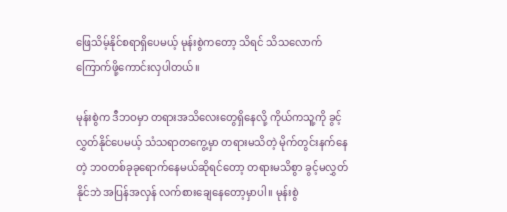ဖြေသိမ့်နိုင်စရာရှိပေမယ့် မုန်းစွဲကတော့ သိရင် သိသလောက် ကြောက်ဖို့ကောင်းလှပါတယ်။

မုန်းစွဲက ဒီဘဝမှာ တရားအသိလေးတွေရှိနေလို့ ကိုယ်ကသူ့ကို ခွင့်လွှတ်နိုင်ပေမယ့် သံသရာတကွေ့မှာ တရားမသိတဲ့ မိုက်တွင်းနက်နေတဲ့ ဘဝတစ်ခုခုရောက်နေမယ်ဆိုရင်တော့ တရားမသိစွာ ခွင့်မလွှတ်နိုင်ဘဲ အပြန်အလှန် လက်စားချေနေတော့မှာပါ။ မုန်းစွဲ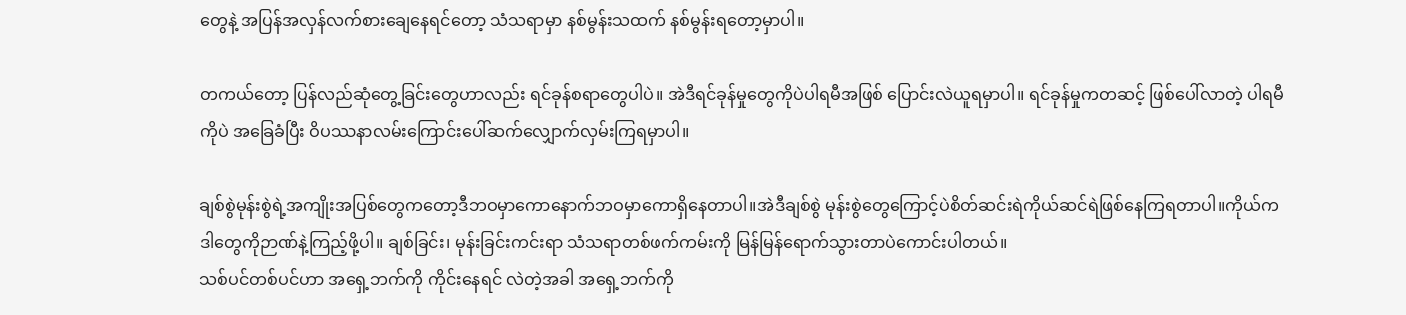တွေနဲ့ အပြန်အလှန်လက်စားချေနေရင်တော့ သံသရာမှာ နစ်မွန်းသထက် နစ်မွန်းရတော့မှာပါ။

တကယ်တော့ ပြန်လည်ဆုံတွေ့ခြင်းတွေဟာလည်း ရင်ခုန်စရာတွေပါပဲ။ အဲဒီရင်ခုန်မှုတွေကိုပဲပါရမီအဖြစ် ပြောင်းလဲယူရမှာပါ။ ရင်ခုန်မှုကတဆင့် ဖြစ်ပေါ်လာတဲ့ ပါရမီကိုပဲ အခြေခံပြီး ဝိပဿနာလမ်းကြောင်းပေါ်ဆက်လျှောက်လှမ်းကြရမှာပါ။

ချစ်စွဲမုန်းစွဲရဲ့အကျိုးအပြစ်တွေကတော့ဒီဘဝမှာကောနောက်ဘဝမှာကောရှိနေတာပါ။အဲဒီချစ်စွဲ မုန်းစွဲတွေကြောင့်ပဲစိတ်ဆင်းရဲကိုယ်ဆင်ရဲဖြစ်နေကြရတာပါ။ကိုယ်ကဒါတွေကိုဉာဏ်နဲ့ကြည့်ဖို့ပါ။ ချစ်ခြင်း၊ မုန်းခြင်းကင်းရာ သံသရာတစ်ဖက်ကမ်းကို မြန်မြန်ရောက်သွားတာပဲကောင်းပါတယ်။
သစ်ပင်တစ်ပင်ဟာ အရှေ့ဘက်ကို ကိုင်းနေရင် လဲတဲ့အခါ အရှေ့ဘက်ကို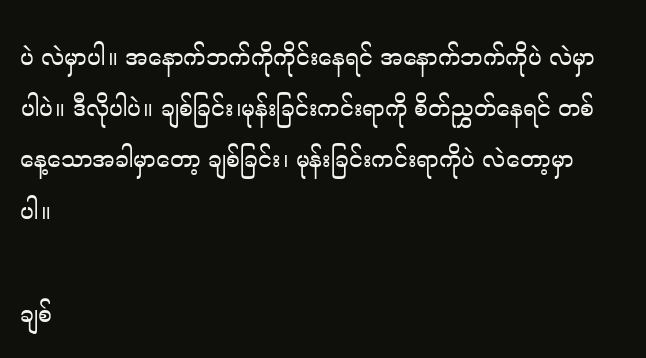ပဲ လဲမှာပါ။ အနောက်ဘက်ကိုကိုင်းနေရင် အနောက်ဘက်ကိုပဲ လဲမှာပါပဲ။ ဒီလိုပါပဲ။ ချစ်ခြင်း၊မုန်းခြင်းကင်းရာကို စိတ်ညွှတ်နေရင် တစ်နေ့သောအခါမှာတော့ ချစ်ခြင်း၊ မုန်းခြင်းကင်းရာကိုပဲ လဲတော့မှာပါ။

ချစ်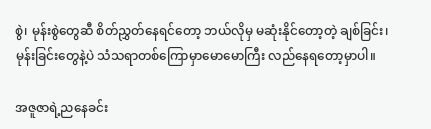စွဲ၊ မုန်းစွဲတွေဆီ စိတ်ညွှတ်နေရင်တော့ ဘယ်လိုမှ မဆုံးနိုင်တော့တဲ့ ချစ်ခြင်း၊ မုန်းခြင်းတွေနဲ့ပဲ သံသရာတစ်ကြောမှာမောမောကြီး လည်နေရတော့မှာပါ။

အဇူဇာရဲ့ညနေခင်း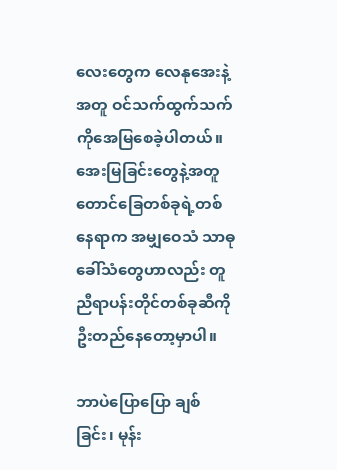လေးတွေက လေနုအေးနဲ့အတူ ဝင်သက်ထွက်သက်ကိုအေမြစေခဲ့ပါတယ်။အေးမြခြင်းတွေနဲ့အတူ တောင်ခြေတစ်ခုရဲ့တစ်နေရာက အမျှဝေသံ သာဓုခေါ်သံတွေဟာလည်း တူညီရာပန်းတိုင်တစ်ခုဆီကိုဦးတည်နေတော့မှာပါ။

ဘာပဲပြောပြော ချစ်ခြင်း၊ မုန်း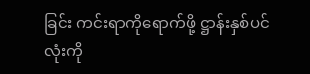ခြင်း ကင်းရာကိုရောက်ဖို့ ဋ္ဌာန်းနှစ်ပင်လုံးကို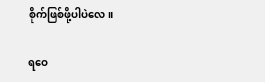စိုက်ဖြစ်ဖို့ပါပဲလေ။

ရဝေ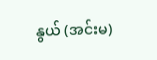နွယ် (အင်းမ)